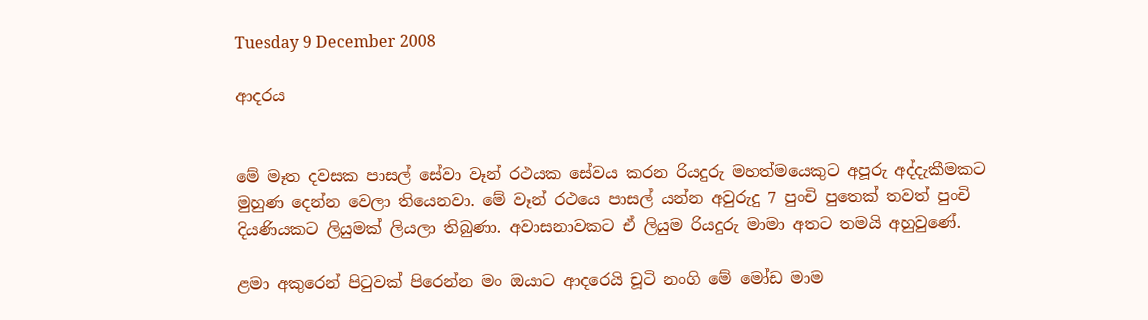Tuesday 9 December 2008

ආදරය


මේ මෑත දවසක පාසල් සේවා වෑන් රථයක සේවය කරන රියදුරු මහත්මයෙකුට අපූරු අද්දැකීමකට මුහුණ දෙන්න වෙලා තියෙනවා. මේ වෑන් රථයෙ පාසල් යන්න අවුරුදු 7 පුංචි පුතෙක් තවත් පුංචි දියණියකට ලියුමක් ලියලා තිබුණා. අවාසනාවකට ඒ ලියුම රියදුරු මාමා අතට තමයි අහුවුණේ.

ළමා අකුරෙන් පිටුවක් පිරෙන්න මං ඔයාට ආදරෙයි චූටි නංගි මේ මෝඩ මාම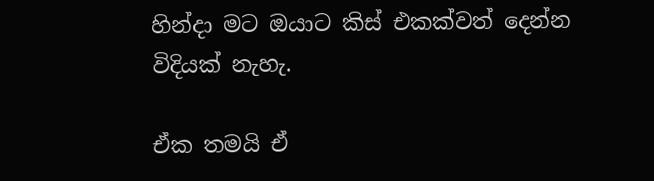හින්දා මට ඔයාට කිස් එකක්වත් දෙන්න විදියක් නැහැ.

ඒක තමයි ඒ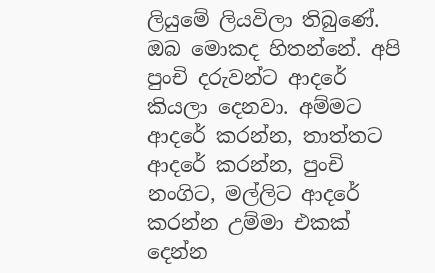ලියුමේ ලියවිලා තිබුණේ. ඔබ මොකද හිතන්නේ. අපි පුංචි දරුවන්ට ආදරේ කියලා දෙනවා. අම්මට ආදරේ කරන්න, තාත්තට ආදරේ කරන්න, පුංචි නංගිට, මල්ලිට ආදරේ කරන්න උම්මා එකක් දෙන්න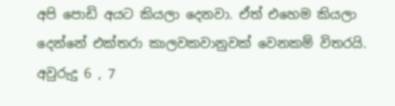අපි පොඩි අයට කියලා දෙනවා. ඒත් එහෙම කියලා දෙන්නේ එක්තරා කාලවකවානුවක් වෙනකම් විතරයි. අවුරුදු 6 , 7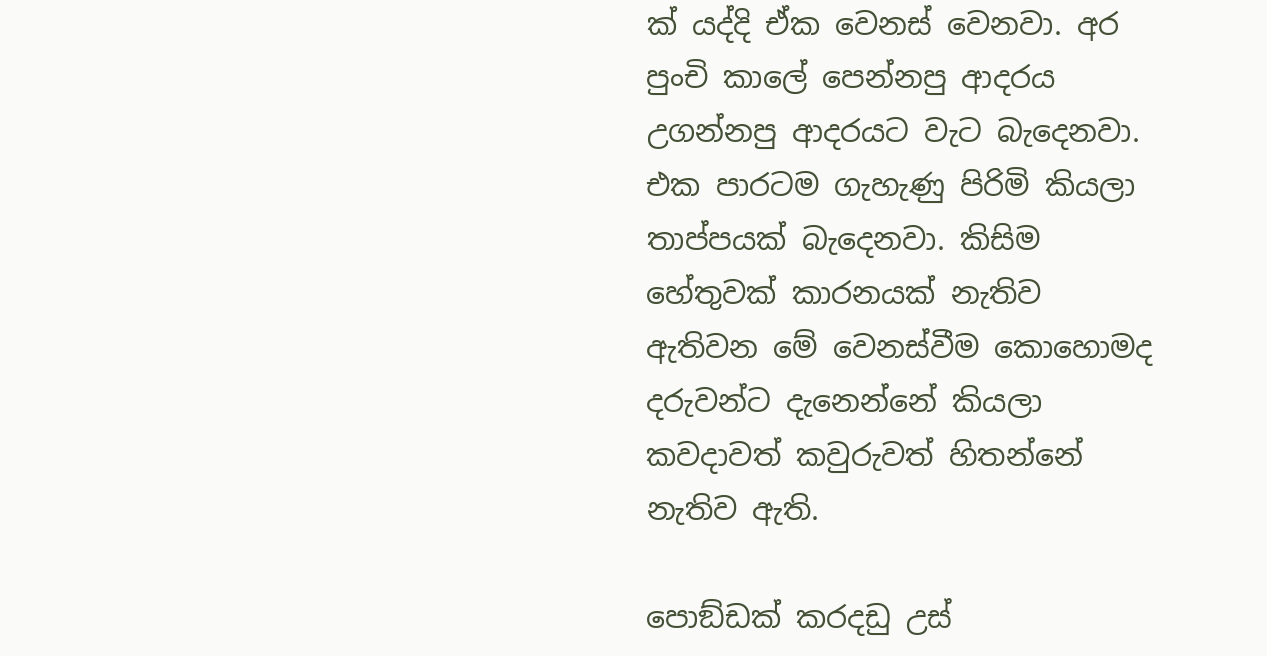ක් යද්දි ඒක වෙනස් වෙනවා. අර පුංචි කාලේ පෙන්නපු ආදරය උගන්නපු ආදරයට වැට බැදෙනවා. එක පාරටම ගැහැණු පිරිමි කියලා තාප්පයක් බැදෙනවා. කිසිම හේතුවක් කාරනයක් නැතිව ඇතිවන මේ වෙනස්වීම කොහොමද දරුවන්ට දැනෙන්නේ කියලා කවදාවත් කවුරුවත් හිතන්නේ නැතිව ඇති.

පොඞ්ඩක් කරදඩු උස්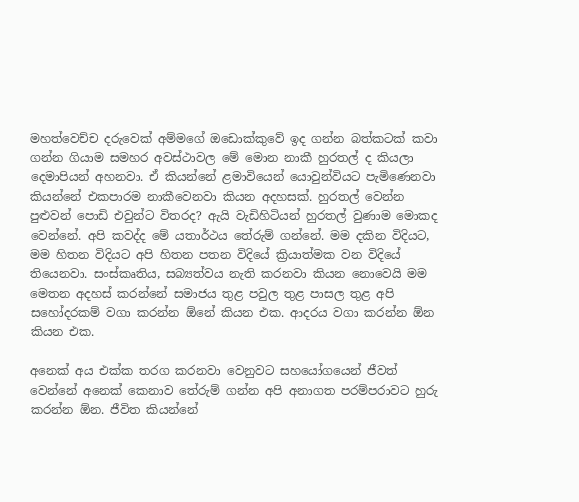මහත්වෙච්ච දරුවෙක් අම්මගේ ඔඩොක්කුවේ ඉද ගන්න බත්කටක් කවා ගන්න ගියාම සමහර අවස්ථාවල මේ මොන නාකී හුරතල් ද කියලා දෙමාපියන් අහනවා. ඒ කියන්නේ ළමාවියෙන් යොවුන්වියට පැමිණෙනවා කියන්නේ එකපාරම නාකීවෙනවා කියන අදහසක්. හුරතල් වෙන්න පුළුවන් පොඩි එවුන්ට විතරද? ඇයි වැඩිහිටියන් හුරතල් වුණාම මොකද වෙන්නේ. අපි කවද්ද මේ යතාර්ථය තේරුම් ගන්නේ. මම දකින විදියට, මම හිතන විදියට අපි හිතන පතන විදියේ ක්‍රියාත්මක වන විදියේ තියෙනවා. සංස්කෘතිය, සබ්‍යත්වය නැති කරනවා කියන නොවෙයි මම මෙතන අදහස් කරන්නේ සමාජය තුළ පවුල තුළ පාසල තුළ අපි සහෝදරකම් වගා කරන්න ඕනේ කියන එක. ආදරය වගා කරන්න ඕන කියන එක.

අනෙක් අය එක්ක තරග කරනවා වෙනුවට සහයෝගයෙන් ජීවත් වෙන්නේ අනෙක් කෙනාව තේරුම් ගන්න අපි අනාගත පරම්පරාවට හුරු කරන්න ඕන. ජීවිත කියන්නේ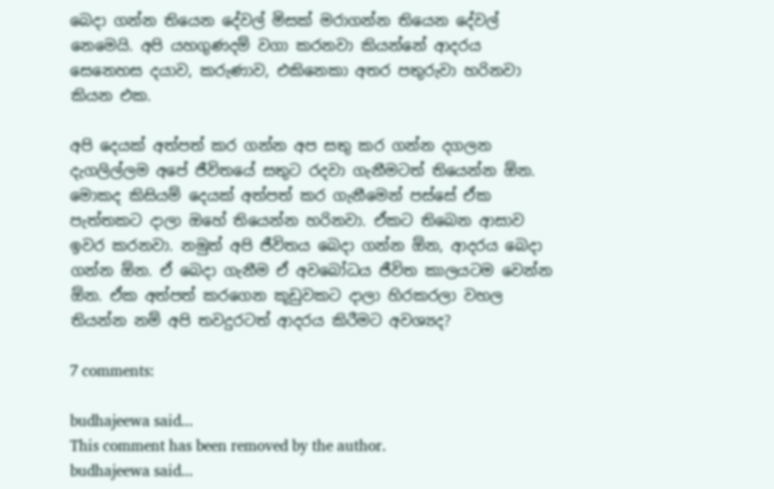බෙදා ගන්න තියෙන දේවල් මිසක් මරාගන්න තියෙන දේවල් නෙමෙයි. අපි යහගුණදම් වගා කරනවා කියන්නේ ආදරය සෙනෙහස දයාව, කරුණාව, එකිනෙකා අතර පතුරුවා හරිනවා කියන එක.

අපි දෙයක් අත්පත් කර ගන්න අප සතු කර ගන්න දගලන දැගලිල්ලම අපේ ජීවිතයේ සතුට රදවා ගැනීමටත් තියෙන්න ඕන. මොකද කිසියම් දෙයක් අත්පත් කර ගැනීමෙන් පස්සේ ඒක පැත්තකට දාලා ඔහේ තියෙන්න හරිනවා. ඒකට තිබෙන ආසාව ඉවර කරනවා. නමුත් අපි ජීවිතය බෙදා ගන්න ඕන, ආදරය බෙදා ගන්න ඕන. ඒ බෙදා ගැනීම ඒ අවබෝධය ජීවිත කාලයටම වෙන්න ඕන. ඒක අත්පත් කරගෙන කූඩුවකට දාලා හිරකරලා වහල තියන්න නම් අපි තවදුරටත් ආදරය කිරීමට අවශ්‍යද?

7 comments:

budhajeewa said...
This comment has been removed by the author.
budhajeewa said...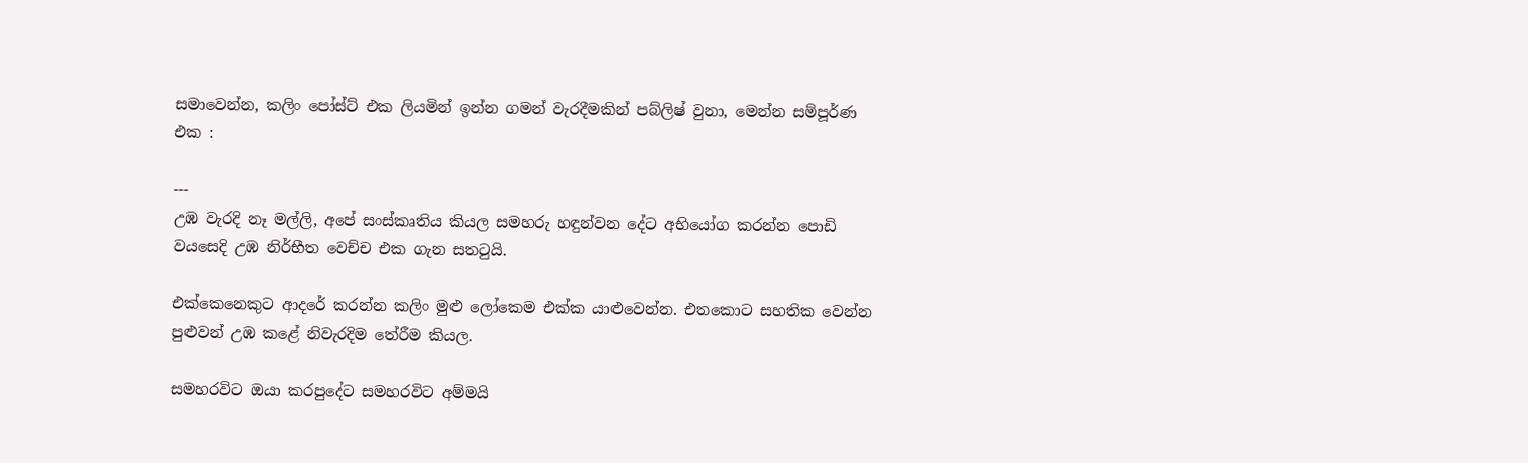සමාවෙන්න, කලිං පෝස්ට් එක ලියමින් ඉන්න ගමන් වැරදීමකින් පබ්ලිෂ් වුනා, මෙන්න සම්පූර්ණ එක :

---
උඹ වැරදි නෑ මල්ලි, අපේ සංස්කෘතිය කියල සමහරු හඳුන්වන දේට අභියෝග කරන්න පොඩි වයසෙදි උඹ නිර්භීත වෙච්ච එක ගැන සතටුයි.

එක්කෙනෙකුට ආදරේ කරන්න කලිං මුළු ලෝකෙම එක්ක යාළුවෙන්න. එතකොට සහතික වෙන්න පුළුවන් උඹ කළේ නිවැරදිම තේරීම කියල.

සමහරවිට ඔයා කරපුදේට සමහරවිට අම්මයි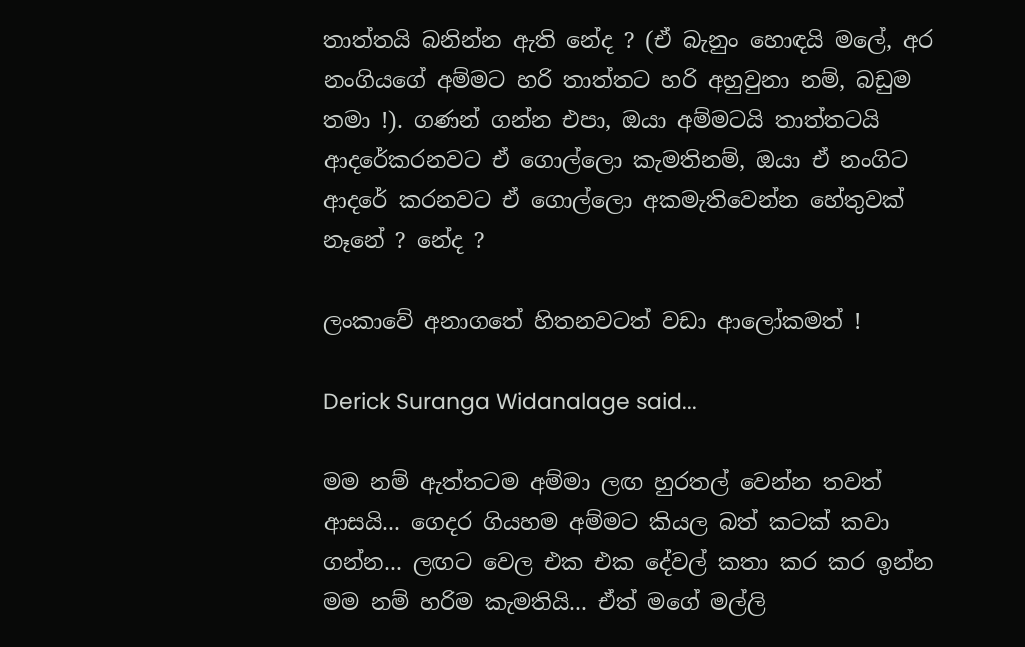තාත්තයි බනින්න ඇති නේද ? (ඒ බැනුං හොඳයි මලේ, අර නංගියගේ අම්මට හරි තාත්තට හරි අහුවුනා නම්, බඩුම තමා !). ගණන් ගන්න එපා, ඔයා අම්මටයි තාත්තටයි ආදරේකරනවට ඒ ගොල්ලො කැමතිනම්, ඔයා ඒ නංගිට ආදරේ කරනවට ඒ ගොල්ලො අකමැතිවෙන්න හේතුවක් නෑනේ ? නේද ?

ලංකාවේ අනාගතේ හිතනවටත් වඩා ආලෝකමත් !

Derick Suranga Widanalage said...

මම නම් ඇත්තටම අම්මා ලඟ හුරතල් වෙන්න තවත් ආසයි... ගෙදර ගියහම අම්මට කියල බත් කටක් කවා ගන්න... ලඟට වෙල එක එක දේවල් කතා කර කර ඉන්න මම නම් හරිම කැමතියි... ඒත් මගේ මල්ලි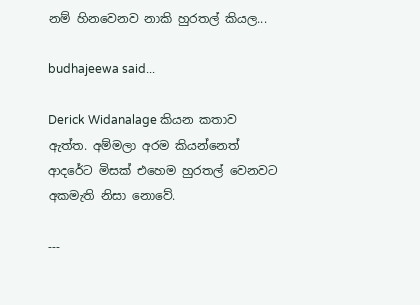නම් හිනවෙනව නාකි හුරතල් කියල...

budhajeewa said...

Derick Widanalage කියන කතාව ඇත්ත. අම්මලා අරම කියන්නෙත් ආදරේට මිසක් එහෙම හුරතල් වෙනවට අකමැති නිසා නොවේ.

---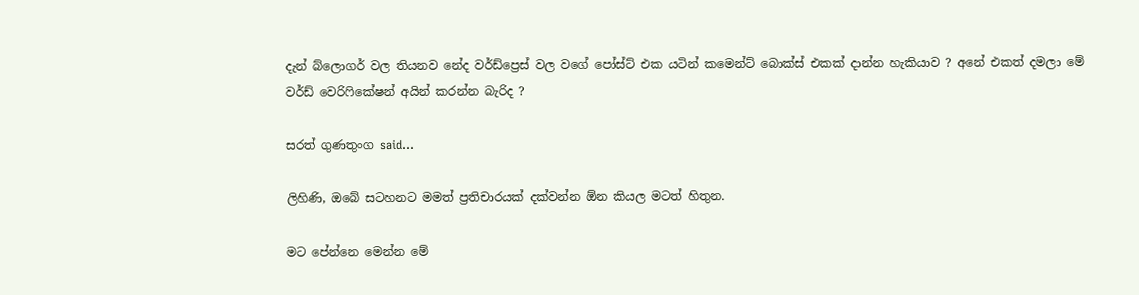දැන් බ්ලොගර් වල තියනව නේද වර්ඩ්ප්‍රෙස් වල වගේ පෝස්ට් එක යටින් කමෙන්ට් බොක්ස් එකක් දාන්න හැකියාව ? අනේ එකත් දමලා මේ වර්ඩ් වෙරිෆිකේෂන් අයින් කරන්න බැරිද ?

සරත් ගුණතුංග said...

ලිහිණි, ඔබේ සටහනට මමත් ප්‍රතිචාරයක් දක්වන්න ඕන කියල මටත් හිතුන.

මට පේන්නෙ මෙන්න මේ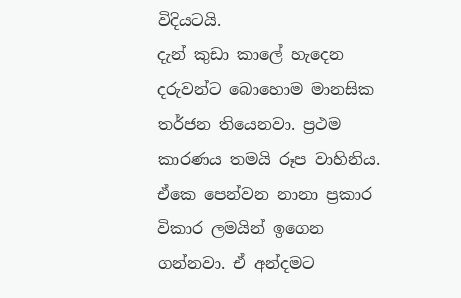විදියටයි.
දැන් කුඩා කාලේ හැදෙන දරුවන්ට බොහොම මානසික තර්ජන තියෙනවා. ප්‍රථම කාරණය තමයි රූප වාහිනිය. ඒකෙ පෙන්වන නානා ප්‍රකාර විකාර ලමයින් ඉගෙන ගන්නවා. ඒ අන්දමට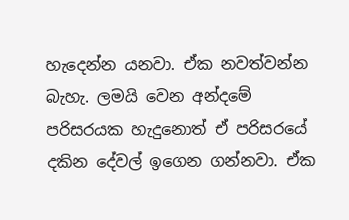හැදෙන්න යනවා. ඒක නවත්වන්න බැහැ. ලමයි වෙන අන්දමේ පරිසරයක හැදුනොත් ඒ පරිසරයේ දකින දේවල් ඉගෙන ගන්නවා. ඒක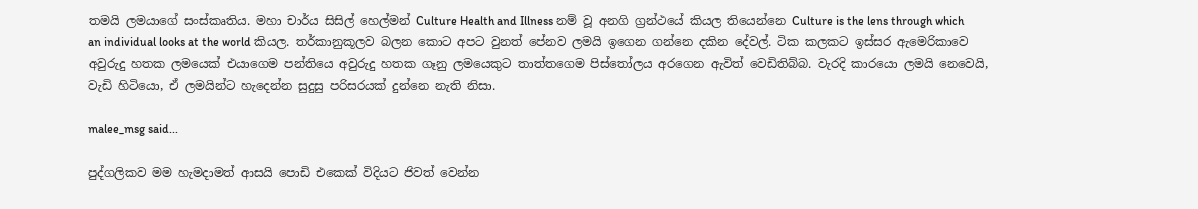තමයි ලමයාගේ සංස්කෘතිය. මහා චාර්ය සිසිල් හෙල්මන් Culture Health and Illness නම් වූ අනගි ග්‍රන්ථයේ කියල තියෙන්නෙ Culture is the lens through which an individual looks at the world කියල. තර්කානුකූලව බලන කොට අපට වුනත් පේනව ලමයි ඉගෙන ගන්නෙ දකින දේවල්. ටික කලකට ඉස්සර ඇමෙරිකාවෙ අවුරුදු හතක ලමයෙක් එයාගෙම පන්තියෙ අවුරුදු හතක ගෑනු ලමයෙකුට තාත්තගෙම පිස්තෝලය අරගෙන ඇවිත් වෙඩිතිබ්බ. වැරදි කාරයො ලමයි නෙවෙයි, වැඩි හිටියො, ඒ ලමයින්ට හැදෙන්න සුදුසු පරිසරයක් දුන්නෙ නැති නිසා.

malee_msg said...

පුද්ගලිකව මම හැමදාමත් ආසයි පොඩි එකෙක් විදියට ජිවත් වෙන්න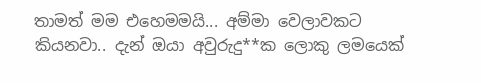තාමත් මම එහෙමමයි... අම්‍මා වෙලාවකට කියනවා.. දැන් ඔයා අවුරුදු**ක ‍ලොකු ලමයෙක්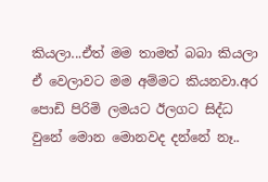කියලා...ඒත් මම තාමත් බබා කියලා ඒ වෙලාවට මම අම්මට කියනවා.අර පොඩි පිරිමි ලමයට ඊලගට සිද්ධ වුනේ මොන මොනවද දන්නේ නෑ..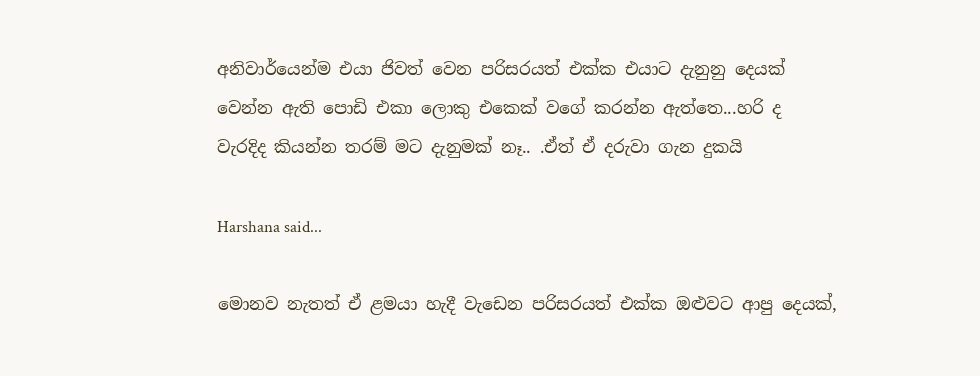අනිවාර්යෙන්ම එයා ජිවත් වෙන පරිසරයත් එක්ක එයාට දැනුනු දෙයක් වෙන්න ඇති පොඩි එකා ලොකු ‍එකෙක් වගේ කරන්න ඇත්තෙ...හරි ද වැරදිද කියන්න තරම් මට දැනුමක් නෑ.. .ඒත් ඒ දරුවා ගැන දුකයි

Harshana said...

මොනව නැතත් ඒ ළමයා හැදී වැඩෙන පරිසරයත් එක්ක ඔළුවට ආපු දෙයක්,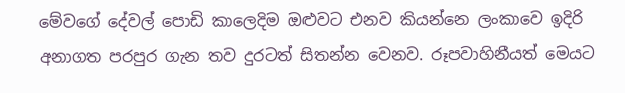මේවගේ දේවල් පොඩි කාලෙදිම ඔළුවට එනව කියන්නෙ ලංකාවෙ ඉදිරි අනාගත පරපුර ගැන තව දුරටත් සිතන්න වෙනව. රූපවාහිනීයත් මෙයට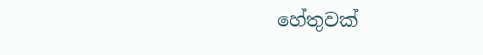හේතුවක්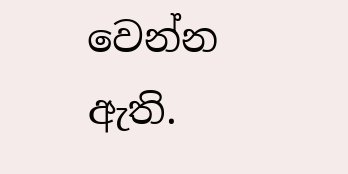වෙන්න ඇති.